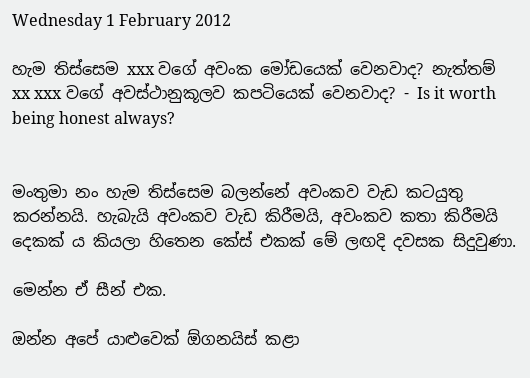Wednesday 1 February 2012

හැම තිස්සෙම xxx වගේ අවංක මෝඩයෙක් වෙනවාද? නැත්තම් xx xxx වගේ අවස්ථානුකූලව කපටියෙක් වෙනවාද? - Is it worth being honest always?


මංතුමා නං හැම තිස්සෙම බලන්නේ අවංකව වැඩ කටයුතු කරන්නයි. හැබැයි අවංකව වැඩ කිරීමයි, අවංකව කතා කිරීමයි දෙකක් ය කියලා හිතෙන කේස් එකක් මේ ලඟදි දවසක සිදුවුණා.

මෙන්න ඒ සීන් එක.

ඔන්න අපේ යාළුවෙක් ඕගනයිස් කළා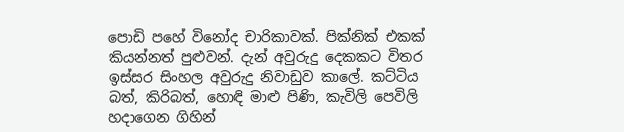පොඩි පහේ විනෝද චාරිකාවක්. පික්නික් එකක් කියන්නත් පුළුවන්. දැන් අවුරුදු දෙකකට විතර ඉස්සර සිංහල අවුරුදු නිවාඩුව කාලේ. කට්ටිය බත්, කිරිබත්, හොඳි මාළු පිණි, කැවිලි පෙවිලි හදාගෙන ගිහින්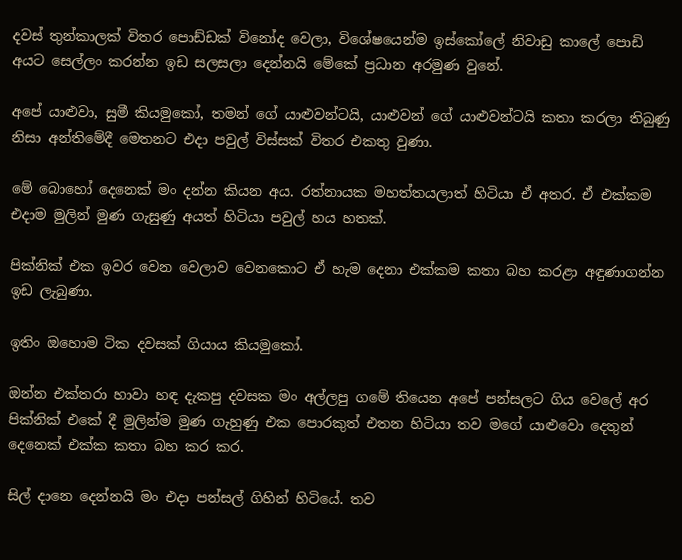දවස් තුන්කාලක් විතර පොඩ්ඩක් විනෝද වෙලා, විශේෂයෙන්ම ඉස්කෝලේ නිවාඩු කාලේ පොඩි අයට සෙල්ලං කරන්න ඉඩ සලසලා දෙන්නයි මේකේ ප්‍රධාන අරමුණ වුනේ.

අපේ යාළුවා, සුමී කියමුකෝ, තමන් ගේ යාළුවන්ටයි, යාළුවන් ගේ යාළුවන්ටයි කතා කරලා තිබුණු නිසා අන්තිමේදී මෙතනට එදා පවුල් විස්සක් විතර එකතු වුණා.

මේ බොහෝ දෙනෙක් මං දන්න කියන අය. රත්නායක මහත්තයලාත් හිටියා ඒ අතර. ඒ එක්කම එදාම මුලින් මුණ ගැසුණු අයත් හිටියා පවුල් හය හතක්.

පික්නික් එක ඉවර වෙන වෙලාව වෙනකොට ඒ හැම දෙනා එක්කම කතා බහ කරළා අඳුණාගන්න ඉඩ ලැබුණා.

ඉතිං ඔහොම ටික දවසක් ගියාය කියමුකෝ.

ඔන්න එක්තරා හාවා හඳ දැකපු දවසක මං අල්ලපු ගමේ තියෙන අපේ පන්සලට ගිය වෙලේ අර පික්නික් එකේ දී මුලින්ම මුණ ගැහුණු එක පොරකුත් එතන හිටියා තව මගේ යාළුවො දෙතුන් දෙනෙක් එක්ක කතා බහ කර කර.

සිල් දානෙ දෙන්නයි මං එදා පන්සල් ගිහින් හිටියේ. තව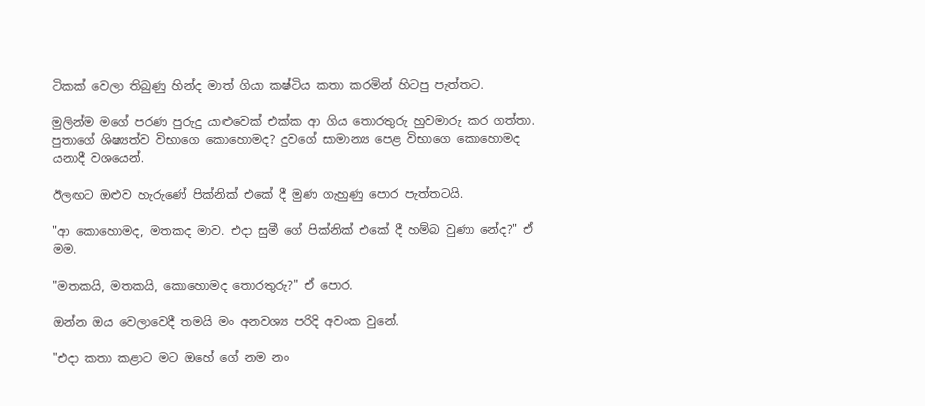ටිකක් වෙලා තිබුණු හින්ද මාත් ගියා කෂ්ටිය කතා කරමින් හිටපු පැත්තට.

මුලින්ම මගේ පරණ පුරුදු යාළුවෙක් එක්ක ආ ගිය තොරතුරු හුවමාරු කර ගත්තා. පුතාගේ ශිෂ්‍යත්ව විභාගෙ කොහොමද? දුවගේ සාමාන්‍ය පෙළ විභාගෙ කොහොමද යනාදී වශයෙන්.

ඊලඟට ඔළුව හැරුණේ පික්නික් එකේ දී මුණ ගැහුණු පොර පැත්තටයි.

"ආ කොහොමද, මතකද මාව. එදා සුමී ගේ පික්නික් එකේ දී හම්බ වුණා නේද?" ඒ මම.

"මතකයි, මතකයි, කොහොමද තොරතුරු?" ඒ පොර.

ඔන්න ඔය වෙලාවෙදී තමයි මං අනවශ්‍ය පරිදි අවංක වුනේ.

"එදා කතා කළාට මට ඔහේ ගේ නම නං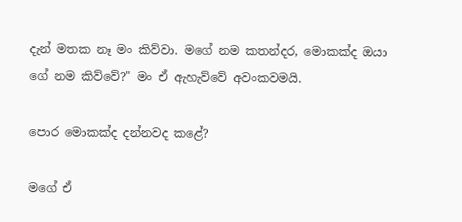දැන් මතක නෑ මං කිව්වා. මගේ නම කතන්දර, මොකක්ද ඔයා ගේ නම කිව්වේ?" මං ඒ ඇහැව්වේ අවංකවමයි.

පොර මොකක්ද දන්නවද කළේ?

මගේ ඒ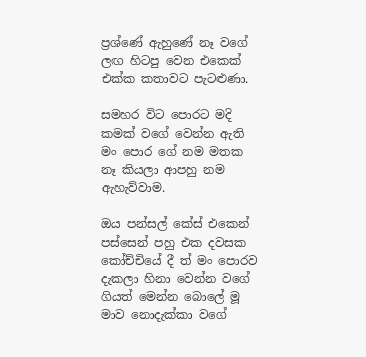ප්‍රශ්ණේ ඇහුණේ නෑ වගේ ලඟ හිටපු වෙන එකෙක් එක්ක කතාවට පැටළුණා.

සමහර විට පොරට මදි කමක් වගේ වෙන්න ඇති මං පොර ගේ නම මතක නෑ කියලා ආපහු නම ඇහැව්වාම.

ඔය පන්සල් කේස් එකෙන් පස්සෙන් පහු එක දවසක කෝච්චියේ දී ත් මං පොරව දැකලා හිනා වෙන්න වගේ ගියත් මෙන්න බොලේ මූ මාව නොදැක්කා වගේ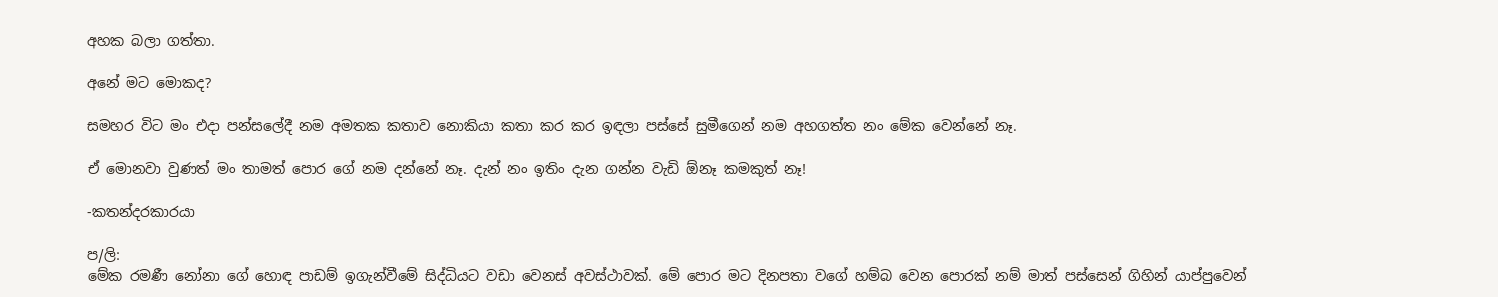අහක බලා ගත්තා.

අනේ මට මොකද?

සමහර විට මං එදා පන්සලේදී නම අමතක කතාව නොකියා කතා කර කර ඉඳලා පස්සේ සුමීගෙන් නම අහගත්ත නං මේක වෙන්නේ නෑ.

ඒ මොනවා වුණත් මං තාමත් පොර ගේ නම දන්නේ නෑ. දැන් නං ඉතිං දැන ගන්න වැඩි ඕනෑ කමකුත් නෑ!

-කතන්දරකාරයා

ප/ලි:
මේක රමණී නෝනා ගේ හොඳ පාඩම් ඉගැන්වීමේ සිද්ධියට වඩා වෙනස් අවස්ථාවක්. මේ පොර මට දිනපතා වගේ හම්බ වෙන පොරක් නම් මාත් පස්සෙන් ගිහින් යාප්පුවෙන්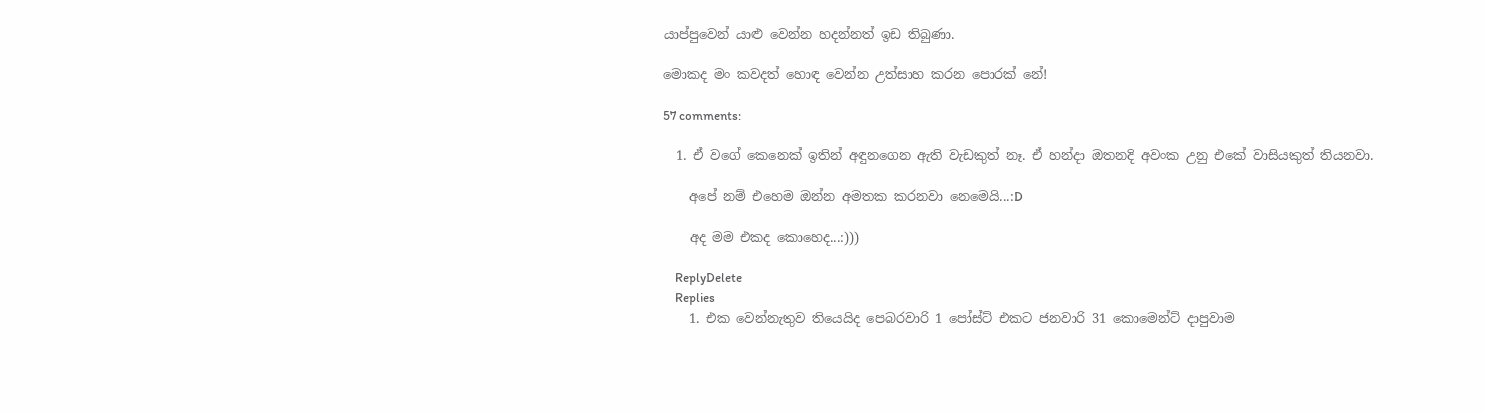යාප්පුවෙන් යාළු වෙන්න හදන්නත් ඉඩ තිබුණා.

මොකද මං කවදත් හොඳ වෙන්න උත්සාහ කරන පොරක් නේ!

57 comments:

  1. ඒ වගේ කෙනෙක් ඉතින් අඳුනගෙන ඇති වැඩකුත් නෑ. ඒ හන්දා ඔතනදි අවංක උනු එකේ වාසියකුත් තියනවා.

    අපේ නම් එහෙම ඔන්න අමතක කරනවා නෙමෙයි...:D

    අද මම එකද කොහෙද...:)))

    ReplyDelete
    Replies
    1. එක වෙන්නැතුව තියෙයිද පෙබරවාරි 1 පෝස්ට් එකට ජනවාරි 31 කොමෙන්ට් දාපුවාම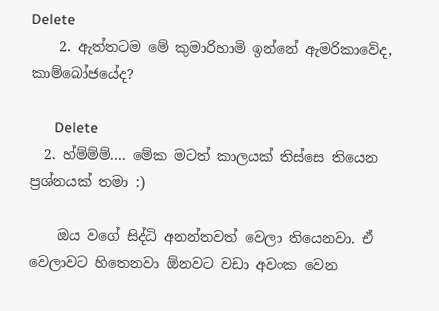Delete
    2. ඇත්තටම මේ කුමාරිහාමි ඉන්නේ ඇමරිකාවේද, කාම්බෝජයේද?

      Delete
  2. හ්ම්ම්ම්.... මේක මටත් කාලයක් තිස්සෙ තියෙන ප්‍රශ්නයක් තමා :)

    ඔය වගේ සිද්ධි අනන්තවත් වෙලා තියෙනවා. ඒ වෙලාවට හිතෙනවා ඕනවට වඩා අවංක වෙන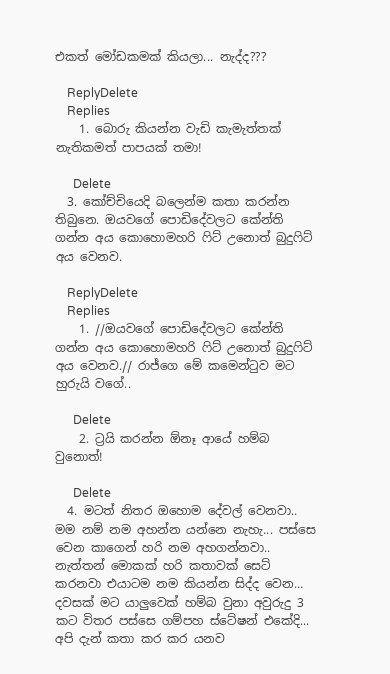එකත් මෝඩකමක් කියලා... නැද්ද???

    ReplyDelete
    Replies
    1. බොරු කියන්න වැඩි කැමැත්තක් නැතිකමත් පාපයක් තමා!

      Delete
  3. කෝච්චියෙදි බලෙන්ම කතා කරන්න තිබුනෙ. ඔයවගේ පොඩිදේවලට කේන්ති ගන්න අය කොහොමහරි ෆිට් උනොත් බුදුෆිට් අය වෙනව.

    ReplyDelete
    Replies
    1. //ඔයවගේ පොඩිදේවලට කේන්ති ගන්න අය කොහොමහරි ෆිට් උනොත් බුදුෆිට් අය වෙනව.// රාජ්ගෙ මේ කමෙන්ටුව මට හුරුයි වගේ..

      Delete
    2. ට්‍රයි කරන්න ඕනෑ ආයේ හම්බ වුනොත්!

      Delete
  4. මටත් නිතර ඔහොම දේවල් වෙනවා.. මම නම් නම අහන්න යන්නෙ නැහැ... පස්සෙ වෙන කාගෙන් හරි නම අහගන්නවා.. නැත්තන් මොකක් හරි කතාවක් සෙට් කරනවා එයාටම නම කියන්න සිද්ද වෙන... දවසක් මට යාලුවෙක් හම්බ වුනා අවුරුදු 3 කට විතර පස්සෙ ගම්පහ ස්ටේෂන් එකේදි... අපි දැන් කතා කර කර යනව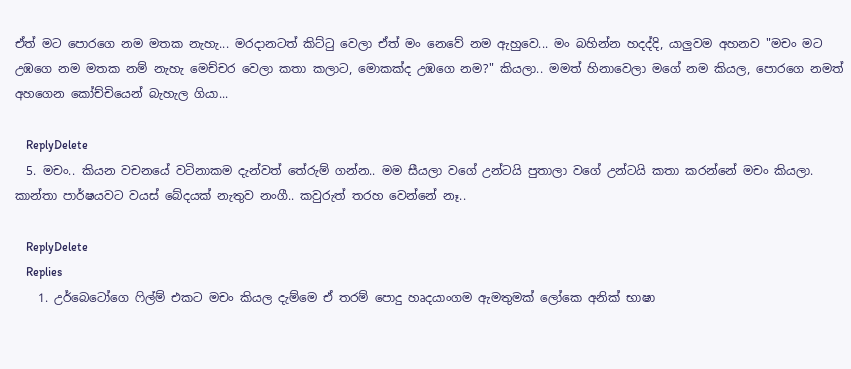ඒත් මට පොරගෙ නම මතක නැහැ... මරදානටත් කිට්ටු වෙලා ඒත් මං නෙවේ නම ඇහුවෙ... මං බහින්න හදද්දි, යාලුවම අහනව "මචං මට උඹගෙ නම මතක නම් නැහැ මෙච්චර වෙලා කතා කලාට, මොකක්ද උඹගෙ නම?" කියලා.. මමත් හිනාවෙලා මගේ නම කියල, පොරගෙ නමත් අහගෙන කෝච්චියෙන් බැහැල ගියා...

    ReplyDelete
  5. මචං.. කියන වචනයේ වටිනාකම දැන්වත් තේරුම් ගන්න.. මම සීයලා වගේ උන්ටයි පුතාලා වගේ උන්ටයි කතා කරන්නේ මචං කියලා. කාන්තා පාර්ෂයවට වයස් බේදයක් නැතුව නංගී.. කවුරුත් තරහ වෙන්නේ නෑ..

    ReplyDelete
    Replies
    1. උර්බෙටෝගෙ ෆිල්ම් එකට මචං කියල දැම්මෙ ඒ තරම් පොදු හෘදයාංගම ඇමතුමක් ලෝකෙ අනික් භාෂා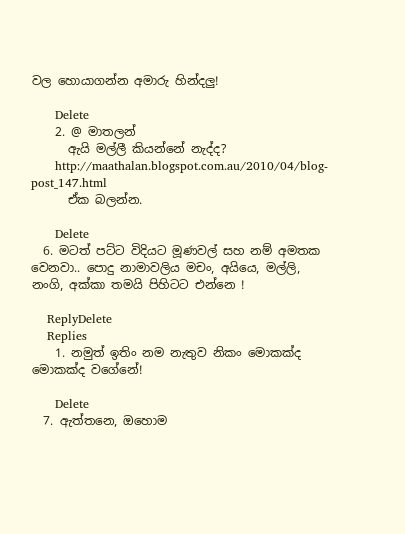වල හොයාගන්න අමාරු හින්දලු!

      Delete
    2. @ මාතලන්
      ඇයි මල්ලී කියන්නේ නැද්ද?
      http://maathalan.blogspot.com.au/2010/04/blog-post_147.html
      ඒක බලන්න.

      Delete
  6. මටත් පට්ට විදියට මූණවල් සහ නම් අමතක වෙනවා.. පොදු නාමාවලිය මචං, අයියෙ, මල්ලි, නංගි, අක්කා තමයි පිහිටට එන්නෙ !

    ReplyDelete
    Replies
    1. නමුත් ඉතිං නම නැතුව නිකං මොකක්ද මොකක්ද වගේනේ!

      Delete
  7. ඇත්තනෙ, ඔහොම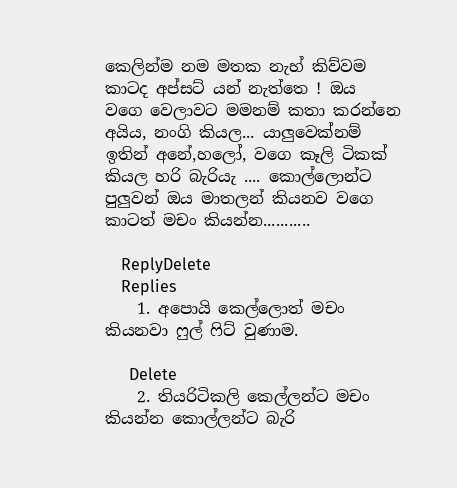කෙලින්ම නම මතක නැහ් කිව්වම කාටද අප්සට් යන් නැත්තෙ ! ඔය වගෙ වෙලාවට මමනම් කතා කරන්නෙ අයිය, නංගි කියල... යාලුවෙක්නම් ඉතින් අනේ,හලෝ, වගෙ කෑලි ටිකක් කියල හරි බැරියැ .... කොල්ලොන්ට පුලුවන් ඔය මාතලන් කියනව වගෙ කාටත් මචං කියන්න...........

    ReplyDelete
    Replies
    1. අපොයි කෙල්ලොත් මචං කියනවා ෆුල් ෆිට් වුණාම.

      Delete
    2. තියරිටිකලි කෙල්ලන්ට මචං කියන්න කොල්ලන්ට බැරි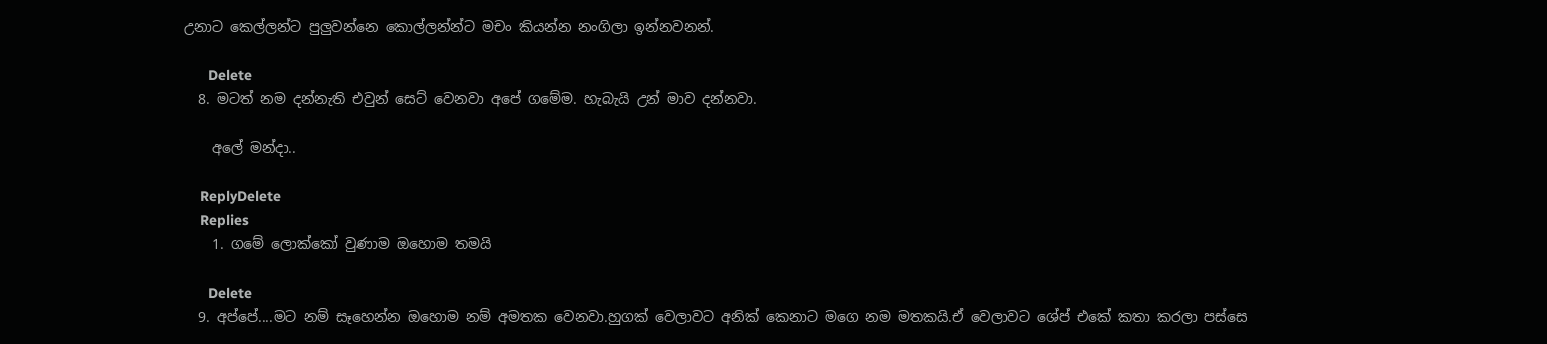උනාට කෙල්ලන්ට පුලුවන්නෙ කොල්ලන්න්ට මචං කියන්න නංගිලා ඉන්නවනන්.

      Delete
  8. මටත් නම දන්නැති එවුන් සෙට් වෙනවා අපේ ගමේම. හැබැයි උන් මාව දන්නවා.

    අලේ මන්දා..

    ReplyDelete
    Replies
    1. ගමේ ලොක්කෝ වුණාම ඔහොම තමයි

      Delete
  9. අප්පේ....මට නම් සෑහෙන්න ඔහොම නම් අමතක වෙනවා.හුගක් වෙලාවට අනික් කෙනාට මගෙ නම මතකයි.ඒ වෙලාවට ශේප් එකේ කතා කරලා පස්සෙ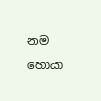නම හොයා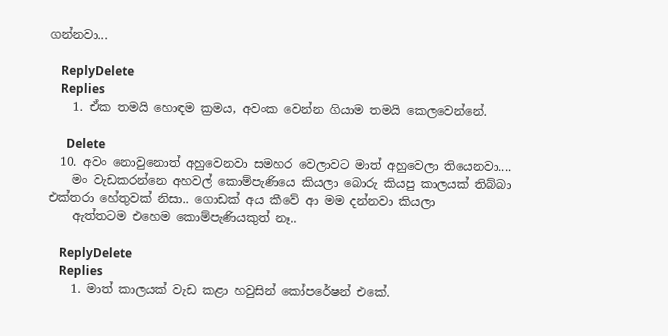ගන්නවා...

    ReplyDelete
    Replies
    1. ඒක තමයි හොඳම ක්‍රමය, අවංක වෙන්න ගියාම තමයි කෙලවෙන්නේ.

      Delete
  10. අවං නොවුනොත් අහුවෙනවා සමහර වෙලාවට මාත් අහුවෙලා තියෙනවා....
    මං වැඩකරන්නෙ අහවල් කොම්පැණියෙ කියලා බොරු කියපු කාලයක් තිබ්බා එක්තරා හේතුවක් නිසා.. ගොඩක් අය කීවේ ආ මම දන්නවා කියලා
    ඇත්තටම එහෙම කොම්පැණියකුත් නෑ..

    ReplyDelete
    Replies
    1. මාත් කාලයක් වැඩ කළා හවුසින් කෝපරේෂන් එකේ.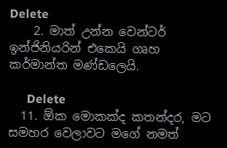Delete
    2. මාත් උන්න වෙන්ටර් ඉන්ජිනියරින් එකෙයි ගෘහ කර්මාන්ත මණ්ඩලෙයි.

      Delete
  11. ඕක මොකක්ද කතන්දර, මට සමහර වෙලාවට මගේ නමත්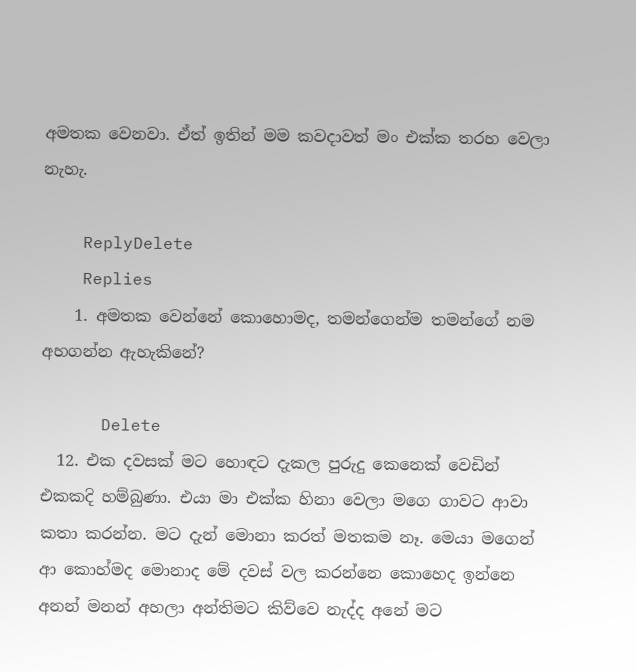අමතක වෙනවා. ඒත් ඉතින් මම කවදාවත් මං එක්ක තරහ වෙලා නැහැ.

    ReplyDelete
    Replies
    1. අමතක වෙන්නේ කොහොමද, තමන්ගෙන්ම තමන්ගේ නම අහගන්න ඇහැකිනේ?

      Delete
  12. එක දවසක් මට හොඳට දැකල පුරුදු කෙනෙක් වෙඩින් එකකදි හම්බුණා. එයා මා එක්ක හිනා වෙලා මගෙ ගාවට ආවා කතා කරන්න. මට දැන් මොනා කරත් මතකම නෑ. මෙයා මගෙන් ආ කොහ්මද මොනාද මේ දවස් වල කරන්නෙ කොහෙද ඉන්නෙ අනන් මනන් අහලා අන්තිමට කිව්වෙ නැද්ද අනේ මට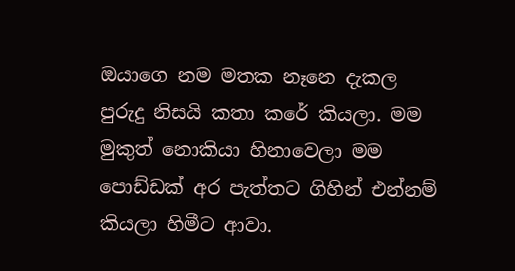ඔයාගෙ නම මතක නෑනෙ දැකල පුරුදු නිසයි කතා කරේ කියලා. මම මුකුත් නොකියා හිනාවෙලා මම පොඩ්ඩක් අර පැත්තට ගිහින් එන්නම් කියලා හිමීට ආවා.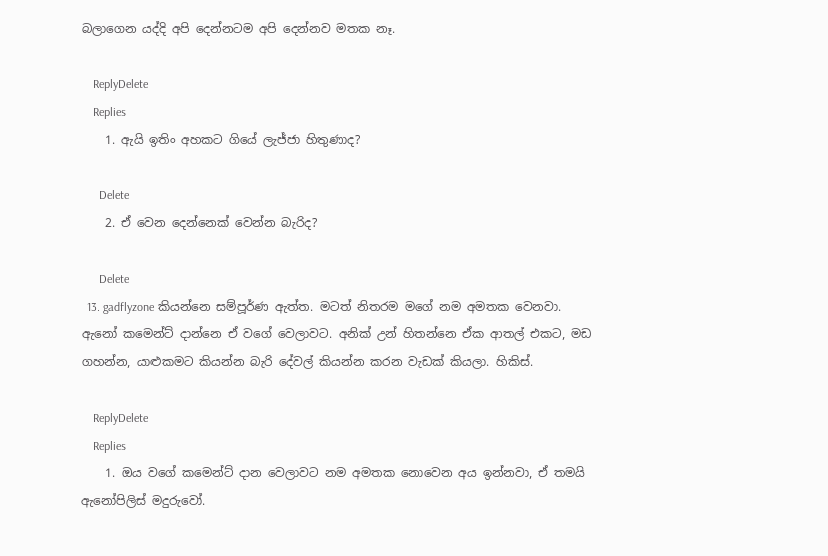බලාගෙන යද්දි අපි දෙන්නටම අපි දෙන්නව මතක නෑ.

    ReplyDelete
    Replies
    1. ඇයි ඉතිං අහකට ගියේ ලැජ්ජා හිතුණාද?

      Delete
    2. ඒ වෙන දෙන්නෙක් වෙන්න බැරිද?

      Delete
  13. gadflyzone කියන්නෙ සම්පූර්ණ ඇත්ත. මටත් නිතරම මගේ නම අමතක වෙනවා. ඇනෝ කමෙන්ට් දාන්නෙ ඒ වගේ වෙලාවට. අනික් උන් හිතන්නෙ ඒක ආතල් එකට, මඩ ගහන්න, යාළුකමට කියන්න බැරි දේවල් කියන්න කරන වැඩක් කියලා. හිකිස්.

    ReplyDelete
    Replies
    1. ඔය වගේ කමෙන්ට් දාන වෙලාවට නම අමතක නොවෙන අය ඉන්නවා, ඒ තමයි ඇනෝපිලිස් මදුරුවෝ.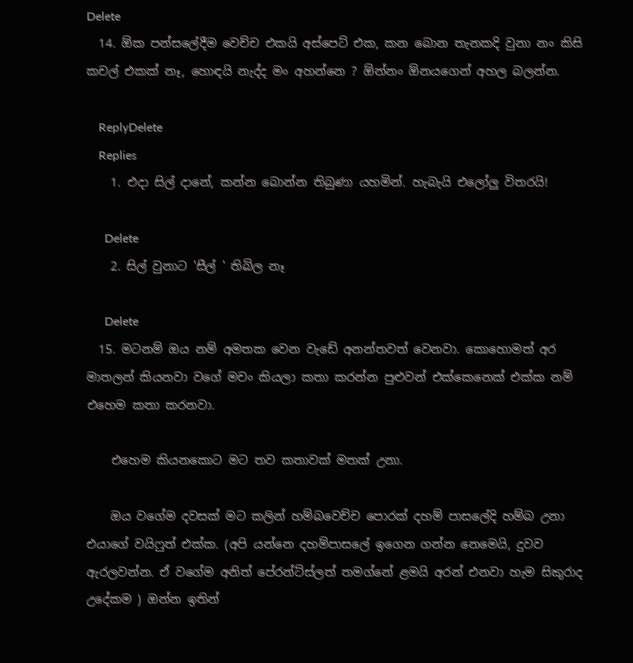Delete
  14. ඕක පන්සලේදීම වෙච්ච එකයි අස්පෙට් එක, කන බොන තැනකදි වුනා නං කිසි කචල් එකක් නෑ, හොඳයි නැද්ද මං අහන්නෙ ? ඕන්නං ඕනයගෙන් අහල බලන්න.

    ReplyDelete
    Replies
    1. එදා සිල් දානේ, කන්න බොන්න තිබුණා යහමින්. හැබැයි එලෝලු විතරයි!

      Delete
    2. සිල් වුනාට 'සීල් ' තිබිල නෑ

      Delete
  15. මටනම් ඔය නම් අමතක වෙන වැඩේ අනන්තවත් වෙනවා. කොහොමත් අර මාතලන් කියනවා වගේ මචං කියලා කතා කරන්න පුළුවන් එක්කෙනෙක් එක්ක නම් එහෙම කතා කරනවා.

    එහෙම කියනකොට මට තව කතාවක් මතක් උනා.

    ඔය වගේම දවසක් මට කලින් හම්බවෙච්ච පොරක් දහම් පාසලේදි හම්බ උනා එයාගේ වයිෆුත් එක්ක. (අපි යන්නෙ දහම්පාසලේ ඉගෙන ගන්න නෙමෙයි, දුවව ඇරලවන්න. ඒ වගේම අනිත් පේරන්ට්ස්ලත් තමග්නේ ළමයි අරන් එනවා හැම සිකුරාද උදේකම ) ඔන්න ඉතින්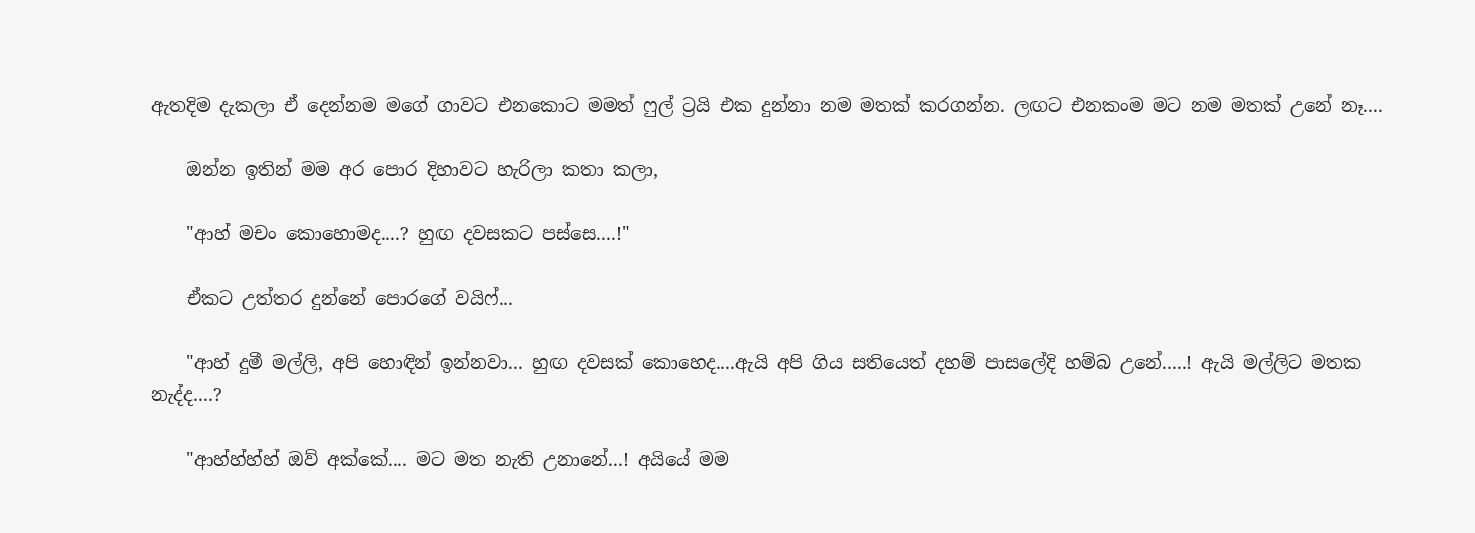ඇතදිම දැකලා ඒ දෙන්නම මගේ ගාවට එනකොට මමත් ෆුල් ට්‍රයි එක දුන්නා නම මතක් කරගන්න. ලඟට එනකංම මට නම මතක් උනේ නෑ....

    ඔන්න ඉතින් මම අර පොර දිහාවට හැරිලා කතා කලා,

    "ආහ් මචං කොහොමද....? හුඟ දවසකට පස්සෙ....!"

    ඒකට උත්තර දුන්නේ පොරගේ වයිෆ්...

    "ආහ් දුමී මල්ලි, අපි හොඳින් ඉන්නවා... හුඟ දවසක් කොහෙද....ඇයි අපි ගිය සතියෙත් දහම් පාසලේදි හම්බ උනේ.....! ඇයි මල්ලිට මතක නැද්ද....?

    "ආහ්හ්හ්හ් ඔව් අක්කේ.... මට මත නැති උනානේ...! අයියේ මම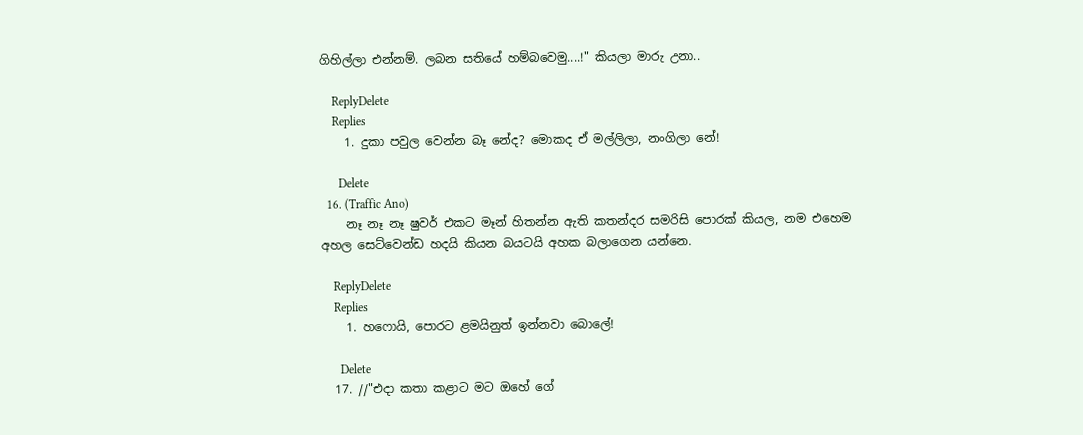ගිහිල්ලා එන්නම්. ලබන සතියේ හම්බවෙමු....!" කියලා මාරු උනා..

    ReplyDelete
    Replies
    1. දුකා පවුල වෙන්න බෑ නේද? මොකද ඒ මල්ලිලා, නංගිලා නේ!

      Delete
  16. (Traffic Ano)
    නෑ නෑ නෑ ෂුවර් එකට මෑන් හිතන්න ඇති කතන්දර සමරිසි පොරක් කියල, නම එහෙම අහල සෙට්වෙන්ඩ හදයි කියන බයටයි අහක බලාගෙන යන්නෙ.

    ReplyDelete
    Replies
    1. හෆොයි, පොරට ළමයිනුත් ඉන්නවා බොලේ!

      Delete
  17. //"එදා කතා කළාට මට ඔහේ ගේ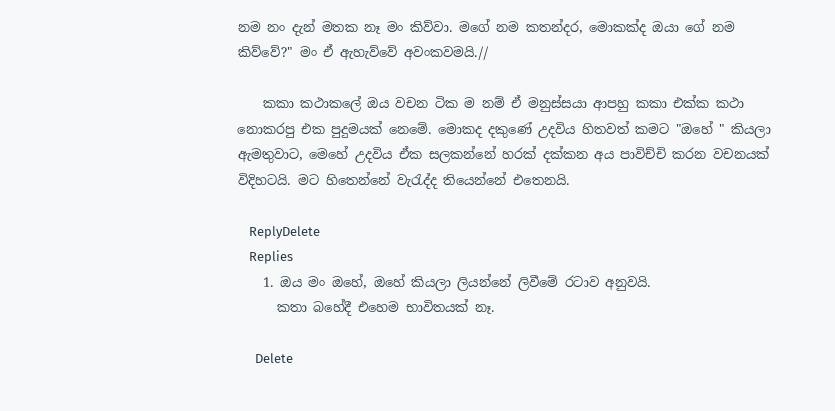නම නං දැන් මතක නෑ මං කිව්වා. මගේ නම කතන්දර, මොකක්ද ඔයා ගේ නම කිව්වේ?" මං ඒ ඇහැව්වේ අවංකවමයි.//

    කකා කථාකලේ ඔය වචන ටික ම නම් ඒ මනුස්සයා ආපහු කකා එක්ක කථා නොකරපු එක පුදුමයක් නෙමේ. මොකද දකුණේ උදවිය හිතවත් කමට "ඔහේ " කියලා ඇමතුවාට, මෙහේ උදවිය ඒක සලකන්නේ හරක් දක්කන අය පාවිච්චි කරන වචනයක් විදිහටයි. මට හිතෙන්නේ වැරැද්ද තියෙන්නේ එතෙනයි.

    ReplyDelete
    Replies
    1. ඔය මං ඔහේ, ඔහේ කියලා ලියන්නේ ලිවීමේ රටාව අනුවයි.
      කතා බහේදී එහෙම භාවිතයක් නෑ.

      Delete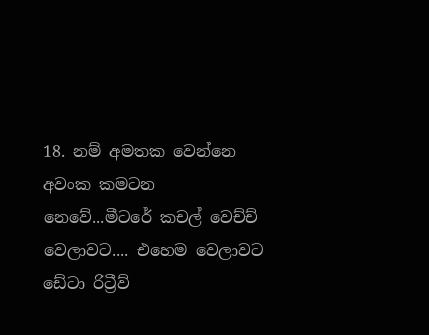18. නම් අමතක වෙන්නෙ අවංක කමටන නෙවේ...මීටරේ කචල් වෙච්ච් වෙලාවට.... එහෙම වෙලාවට ඩේටා රිට්‍රීව්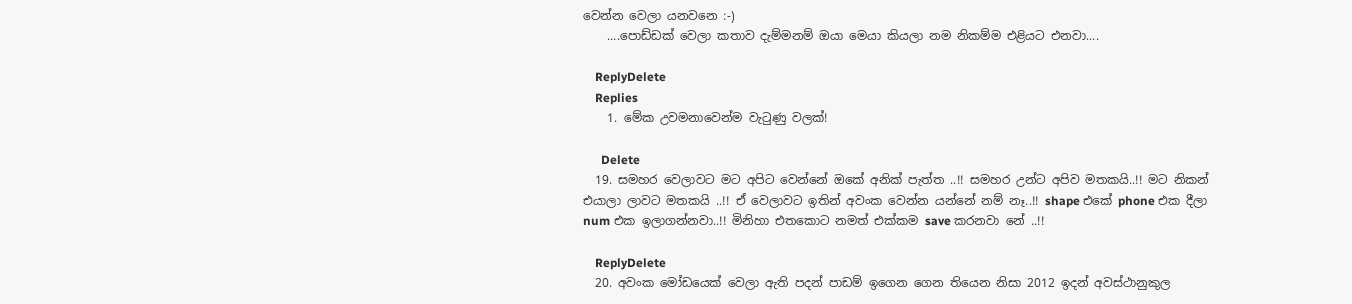වෙන්න වෙලා යනවනෙ :-)
    ....පොඩ්ඩක් වෙලා කතාව දැම්මනම් ඔයා මෙයා කියලා නම නිකම්ම එළියට එනවා....

    ReplyDelete
    Replies
    1. මේක උවමනාවෙන්ම වැටුණු වලක්!

      Delete
  19. සමහර වෙලාවට මට අපිට වෙන්නේ ඔකේ අනික් පැත්ත ..!! සමහර උන්ට අපිව මතකයි..!! මට නිකන් එයාලා ලාවට මතකයි ..!! ඒ වෙලාවට ඉතින් අවංක වෙන්න යන්නේ නම් නෑ..!! shape එකේ phone එක දීලා num එක ඉලාගන්නවා..!! මිනිහා එතකොට නමත් එක්කම save කරනවා නේ ..!!

    ReplyDelete
  20. අවංක මෝඩයෙක් වෙලා ඇති පදන් පාඩම් ඉගෙන ගෙන තියෙන නිසා 2012 ඉදන් අවස්ථානුකුල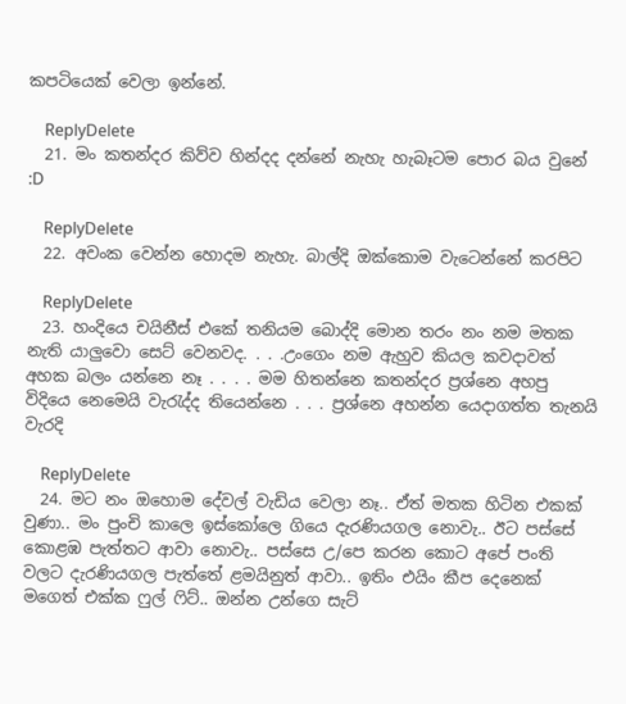කපටියෙක් වෙලා ඉන්නේ.

    ReplyDelete
  21. මං කතන්දර කිව්ව හින්දද දන්නේ නැහැ හැබෑටම පොර බය වුනේ :D

    ReplyDelete
  22. අවංක වෙන්න හොදම නැහැ. බාල්දි ඔක්කොම වැටෙන්නේ කරපිට

    ReplyDelete
  23. හංදියෙ චයිනීස් එකේ තනියම බොද්දි මොන තරං නං නම මතක නැති යාලුවො සෙට් වෙනවද. . . .උංගෙං නම ඇහුව කියල කවදාවත් අහක බලං යන්නෙ නෑ . . . . මම හිතන්නෙ කතන්දර ප්‍රශ්නෙ අහපු විදියෙ නෙමෙයි වැරැද්ද තියෙන්නෙ . . . ප්‍රශ්නෙ අහන්න යෙදාගත්ත තැනයි වැරදි

    ReplyDelete
  24. මට නං ඔහොම දේවල් වැඩිය වෙලා නෑ.. ඒත් මතක හිටින එකක් වුණා.. මං පුංචි කාලෙ ඉස්කෝලෙ ගියෙ දැරණියගල නොවැ.. ඊට පස්සේ කොළඹ පැත්තට ආවා නොවැ.. පස්සෙ උ/පෙ කරන කොට අපේ පංති වලට දැරණියගල පැත්තේ ළමයිනුත් ආවා.. ඉතිං එයිං කීප දෙනෙක් මගෙත් එක්ක ෆුල් ෆිට්.. ඔන්න උන්ගෙ සැට්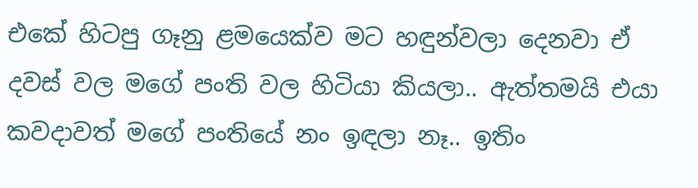එකේ හිටපු ගෑනු ළමයෙක්ව මට හඳුන්වලා දෙනවා ඒ දවස් වල මගේ පංති වල හිටියා කියලා.. ඇත්තමයි එයා කවදාවත් මගේ පංතියේ නං ඉඳලා නෑ.. ඉතිං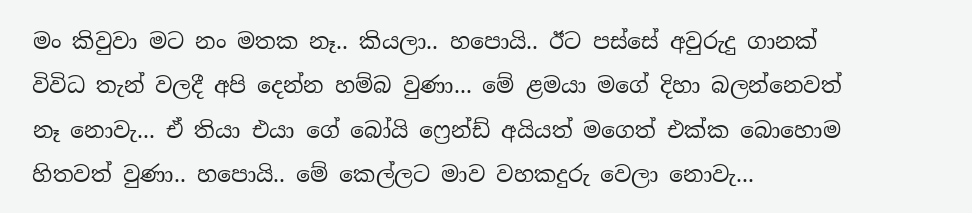මං කිවුවා මට නං මතක නෑ.. කියලා.. හපොයි.. ඊට පස්සේ අවුරුදු ගානක් විවිධ තැන් වලදී අපි දෙන්න හම්බ වුණා... මේ ළමයා මගේ දිහා බලන්නෙවත් නෑ නොවැ... ඒ තියා එයා ගේ බෝයි ෆ්‍රෙන්ඩ් අයියත් මගෙත් එක්ක බොහොම හිතවත් වුණා.. හපොයි.. මේ කෙල්ලට මාව වහකදුරු වෙලා නොවැ...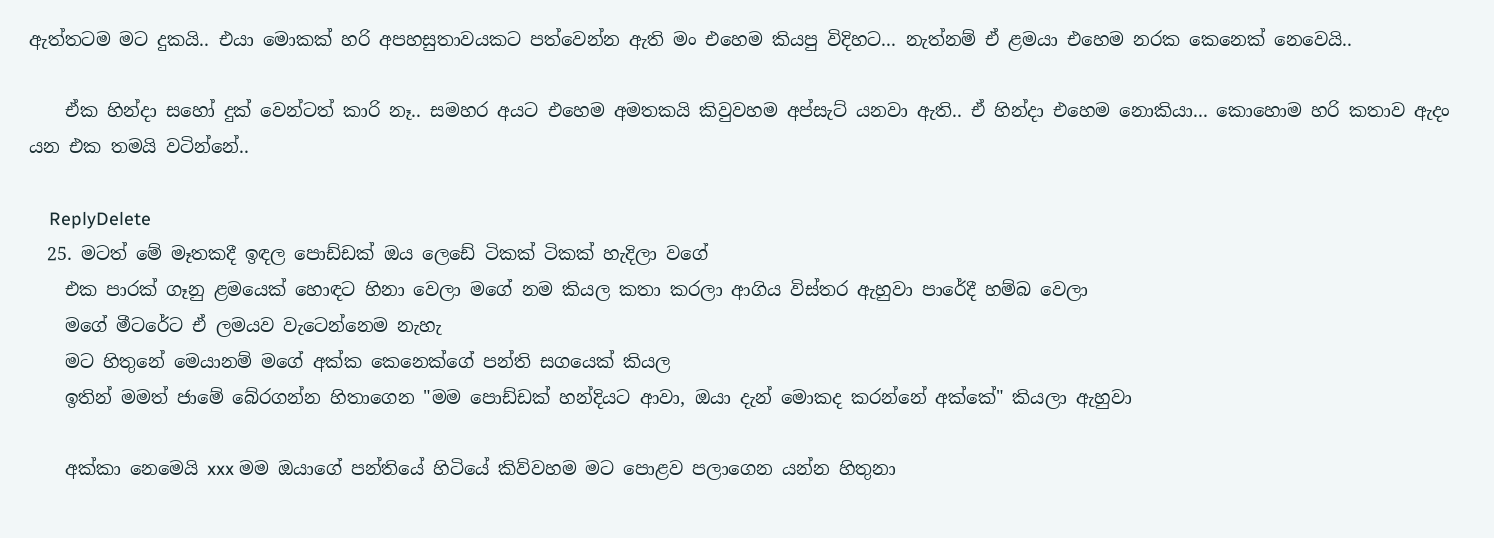ඇත්තටම මට දුකයි.. එයා මොකක් හරි අපහසුතාවයකට පත්වෙන්න ඇති මං එහෙම කියපු විදිහට... නැත්නම් ඒ ළමයා එහෙම නරක කෙනෙක් නෙවෙයි..

    ඒක හින්දා සහෝ දුක් වෙන්ටත් කාරි නෑ.. සමහර අයට එහෙම අමතකයි කිවුවහම අප්සැට් යනවා ඇති.. ඒ හින්දා එහෙම නොකියා... කොහොම හරි කතාව ඇදං යන එක තමයි වටින්නේ..

    ReplyDelete
  25. මටත් මේ මෑතකදී ඉඳල පොඩ්ඩක් ඔය ලෙඩේ ටිකක් ටිකක් හැදිලා වගේ
    එක පාරක් ගෑනු ළමයෙක් හොඳට හිනා වෙලා මගේ නම කියල කතා කරලා ආගිය විස්තර ඇහුවා පාරේදී හම්බ වෙලා
    මගේ මීටරේට ඒ ලමයව වැටෙන්නෙම නැහැ
    මට හිතුනේ මෙයානම් මගේ අක්ක කෙනෙක්ගේ පන්ති සගයෙක් කියල
    ඉතින් මමත් ජාමේ බේරගන්න හිතාගෙන "මම පොඩ්ඩක් හන්දියට ආවා, ඔයා දැන් මොකද කරන්නේ අක්කේ" කියලා ඇහුවා

    අක්කා නෙමෙයි xxx මම ඔයාගේ පන්තියේ හිටියේ කිව්වහම මට පොළව පලාගෙන යන්න හිතුනා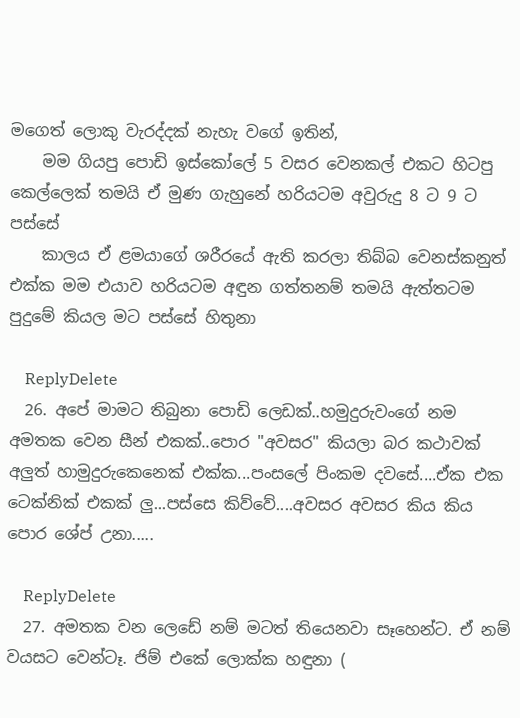මගෙත් ලොකු වැරද්දක් නැහැ වගේ ඉතින්,
    මම ගියපු පොඩි ඉස්කෝලේ 5 වසර වෙනකල් එකට හිටපු කෙල්ලෙක් තමයි ඒ මුණ ගැහුනේ හරියටම අවුරුදු 8 ට 9 ට පස්සේ
    කාලය ඒ ළමයාගේ ශරීරයේ ඇති කරලා තිබ්බ වෙනස්කනුත් එක්ක මම එයාව හරියටම අඳුන ගත්තනම් තමයි ඇත්තටම පුදුමේ කියල මට පස්සේ හිතුනා

    ReplyDelete
  26. අපේ මාමට තිබුනා පොඩි ලෙඩක්..හමුදුරුවංගේ නම අමතක වෙන සීන් එකක්..පොර "අවසර" කියලා බර කථාවක් අලුත් හාමුදුරුකෙනෙක් එක්ක...පංසලේ පිංකම දවසේ....ඒක එක ටෙක්නික් එකක් ලු...පස්සෙ කිව්වේ....අවසර අවසර කිය කිය පොර ශේප් උනා.....

    ReplyDelete
  27. අමතක වන ලෙඩේ නම් මටත් තියෙනවා සෑහෙන්ට. ඒ නම් වයසට වෙන්ටෑ. ජිම් එකේ ලොක්ක හඳුනා (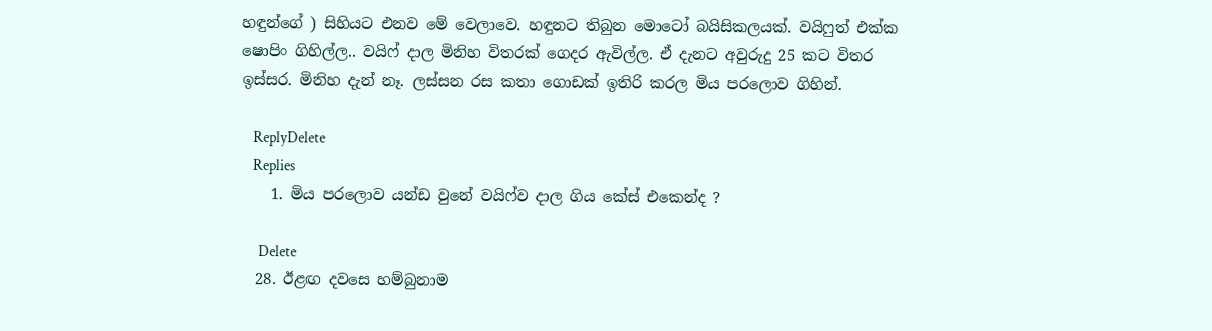හඳුන්ගේ ) සිහියට එනව මේ වෙලාවෙ. හඳුනට තිබුන මොටෝ බයිසිකලයක්. වයිෆුත් එක්ක ෂොපිං ගිහිල්ල.. වයිෆ් දාල මිනිහ විතරක් ගෙදර ඇවිල්ල. ඒ දැනට අවුරුදු 25 කට විතර ඉස්සර. මිනිහ දැන් නෑ. ලස්සන රස කතා ගොඩක් ඉතිරි කරල මිය පරලොව ගිහින්.

    ReplyDelete
    Replies
    1. මිය පරලොව යන්ඩ වුනේ වයිෆ්ව දාල ගිය කේස් එකෙන්ද ?

      Delete
  28. ඊළඟ දවසෙ හම්බුනාම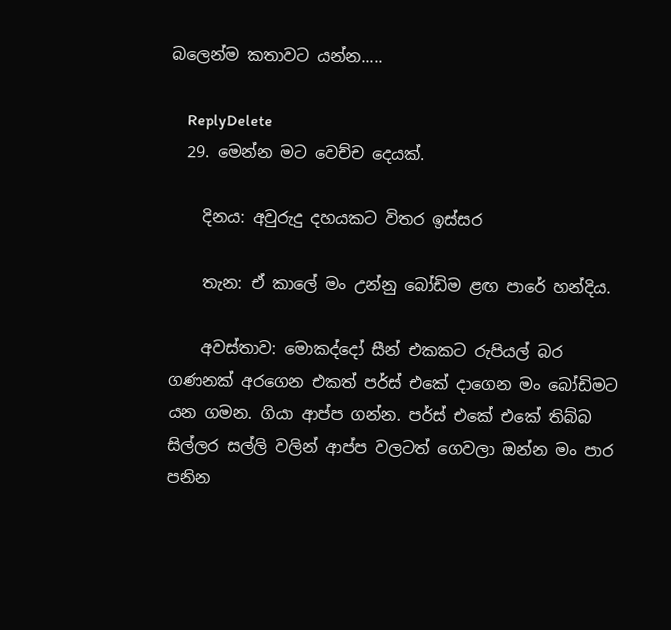බලෙන්ම කතාවට යන්න.....

    ReplyDelete
  29. මෙන්න මට වෙච්ච දෙයක්.

    දිනය: අවුරුදු දහයකට විතර ඉස්සර

    තැන: ඒ කාලේ මං උන්නු බෝඩිම ළඟ පාරේ හන්දිය.

    අවස්තාව: මොකද්දෝ සීන් එකකට රුපියල් බර ගණනක් අරගෙන එකත් පර්ස් එකේ දාගෙන මං බෝඩිමට යන ගමන. ගියා ආප්ප ගන්න. පර්ස් එකේ එකේ තිබ්බ සිල්ලර සල්ලි වලින් ආප්ප වලටත් ගෙවලා ඔන්න මං පාර පනින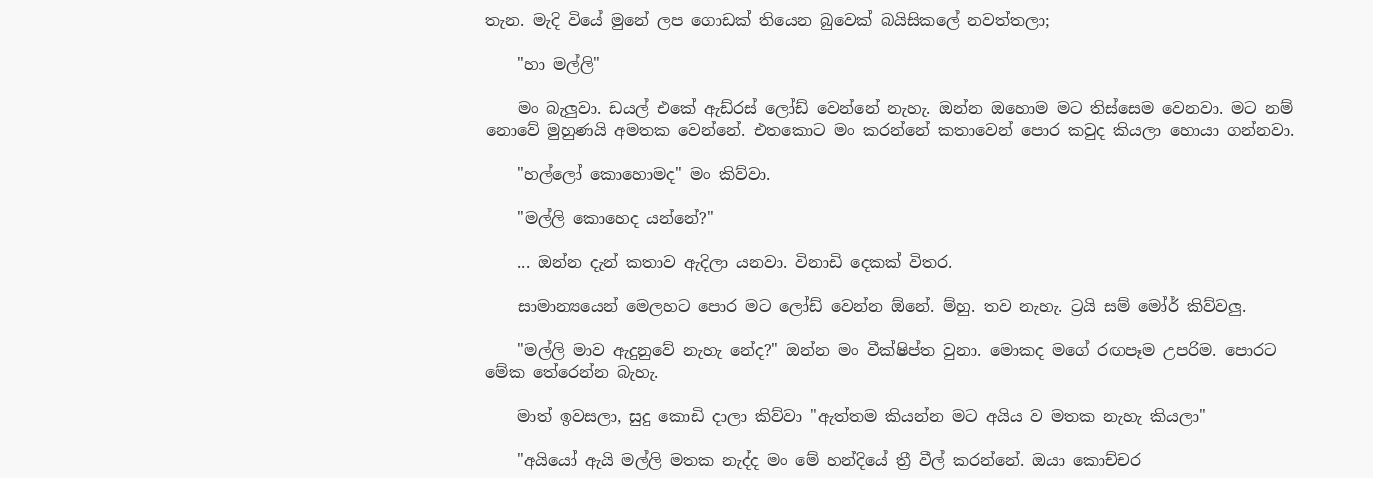තැන. මැදි වියේ මුනේ ලප ගොඩක් තියෙන බුවෙක් බයිසිකලේ නවත්තලා;

    "හා මල්ලි"

    මං බැලුවා. ඩයල් එකේ ඇඩ්රස් ලෝඩ් වෙන්නේ නැහැ. ඔන්න ඔහොම මට තිස්සෙම වෙනවා. මට නම් නොවේ මුහුණයි අමතක වෙන්නේ. එතකොට මං කරන්නේ කතාවෙන් පොර කවුද කියලා හොයා ගන්නවා.

    "හල්ලෝ කොහොමද" මං කිව්වා.

    "මල්ලි කොහෙද යන්නේ?"

    ... ඔන්න දැන් කතාව ඇදිලා යනවා. විනාඩි දෙකක් විතර.

    සාමාන්‍යයෙන් මෙලහට පොර මට ලෝඩ් වෙන්න ඕනේ. ම්හු. තව නැහැ. ට්‍රයි සම් මෝර් කිව්වලු.

    "මල්ලි මාව ඇදුනුවේ නැහැ නේද?" ඔන්න මං වීක්ෂිප්ත වුනා. මොකද මගේ රඟපෑම උපරිම. පොරට මේක තේරෙන්න බැහැ.

    මාත් ඉවසලා, සුදු කොඩි දාලා කිව්වා "ඇත්තම කියන්න මට අයිය ව මතක නැහැ කියලා"

    "අයියෝ ඇයි මල්ලි මතක නැද්ද මං මේ හන්දියේ ත්‍රී වීල් කරන්නේ. ඔයා කොච්චර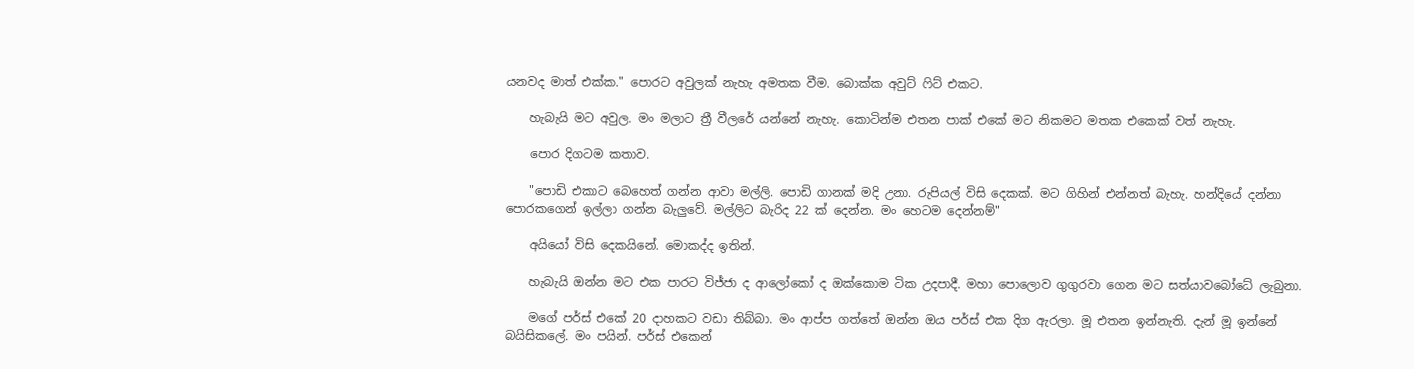යනවද මාත් එක්ක." පොරට අවුලක් නැහැ අමතක වීම. බොක්ක අවුට් ෆිට් එකට.

    හැබැයි මට අවුල. මං මලාට ත්‍රී වීලරේ යන්නේ නැහැ. කොටින්ම එතන පාක් එකේ මට නිකමට මතක එකෙක් වත් නැහැ.

    පොර දිගටම කතාව.

    "පොඩි එකාට බෙහෙත් ගන්න ආවා මල්ලි. පොඩි ගානක් මදි උනා. රුපියල් විසි දෙකක්. මට ගිහින් එන්නත් බැහැ. හන්දියේ දන්නා පොරකගෙන් ඉල්ලා ගන්න බැලුවේ. මල්ලිට බැරිද 22 ක් දෙන්න. මං හෙටම දෙන්නම්"

    අයියෝ විසි දෙකයිනේ. මොකද්ද ඉතින්.

    හැබැයි ඔන්න මට එක පාරට විජ්ජා ද ආලෝකෝ ද ඔක්කොම ටික උදපාදී. මහා පොලොව ගුගුරවා ගෙන මට සත්යාවබෝධේ ලැබුනා.

    මගේ පර්ස් එකේ 20 දාහකට වඩා තිබ්බා. මං ආප්ප ගත්තේ ඔන්න ඔය පර්ස් එක දිග ඇරලා. මූ එතන ඉන්නැති. දැන් මූ ඉන්නේ බයිසිකලේ. මං පයින්. පර්ස් එකෙන්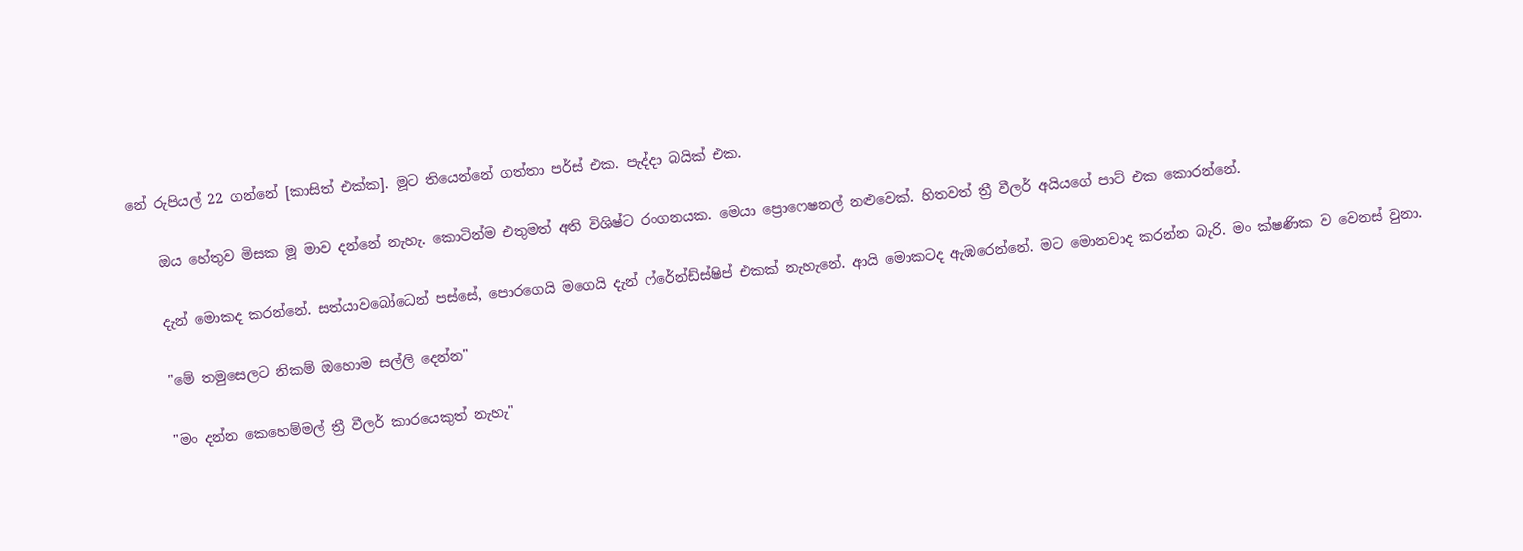නේ රුපියල් 22 ගන්නේ [කාසිත් එක්ක]. මූට තියෙන්නේ ගත්තා පර්ස් එක. පැද්දා බයික් එක.

    ඔය හේතුව මිසක මූ මාව දන්නේ නැහැ. කොටින්ම එතුමත් අති විශිෂ්ට රංගනයක. මෙයා ප්‍රොෆෙෂනල් නළුවෙක්. හිතවත් ත්‍රී වීලර් අයියගේ පාට් එක කොරන්නේ.

    දැන් මොකද කරන්නේ. සත්යාවබෝධෙන් පස්සේ, පොරගෙයි මගෙයි දැන් ෆ්රේන්ඩ්ස්ෂිප් එකක් නැහැනේ. ආයි මොකටද ඇඹරෙන්නේ. මට මොනවාද කරන්න බැරි. මං ක්ෂණික ව වෙනස් වුනා.

    "මේ තමුසෙලට නිකම් ඔහොම සල්ලි දෙන්න"

    "මං දන්න කෙහෙම්මල් ත්‍රී වීලර් කාරයෙකුත් නැහැ"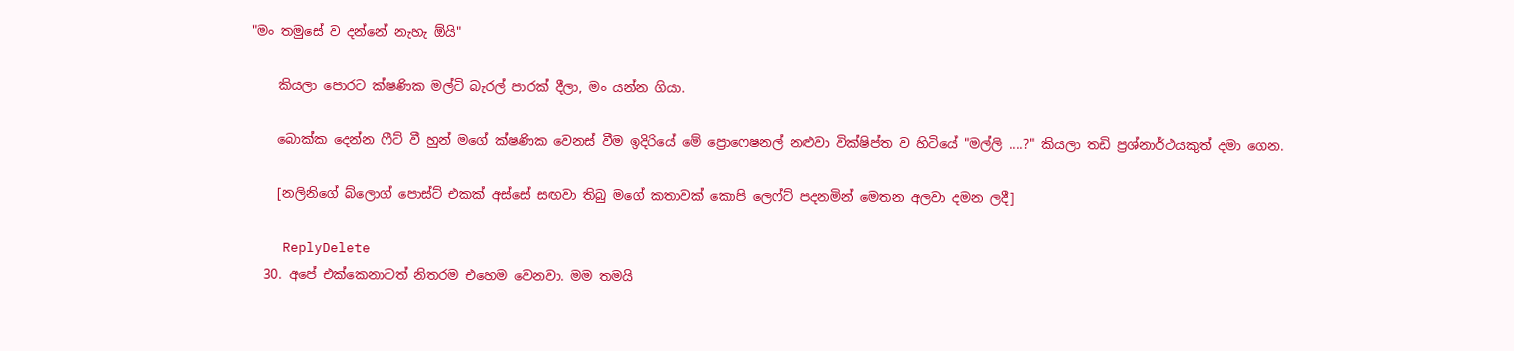"මං තමුසේ ව දන්නේ නැහැ ඕයි"

    කියලා පොරට ක්ෂණික මල්ටි බැරල් පාරක් දීලා, මං යන්න ගියා.

    බොක්ක දෙන්න ෆීට් වී හුන් මගේ ක්ෂණික වෙනස් වීම ඉදිරියේ මේ ප්‍රොෆෙෂනල් නළුවා වික්ෂිප්ත ව හිටියේ "මල්ලි ....?" කියලා තඩි ප්‍රශ්නාර්ථයකුත් දමා ගෙන.

    [නලිනිගේ බ්ලොග් පොස්ට් එකක් අස්සේ සඟවා තිබු මගේ කතාවක් කොපි ලෙෆ්ට් පදනමින් මෙතන අලවා දමන ලදී]

    ReplyDelete
  30. අපේ එක්කෙනාටත් නිතරම එහෙම වෙනවා. මම තමයි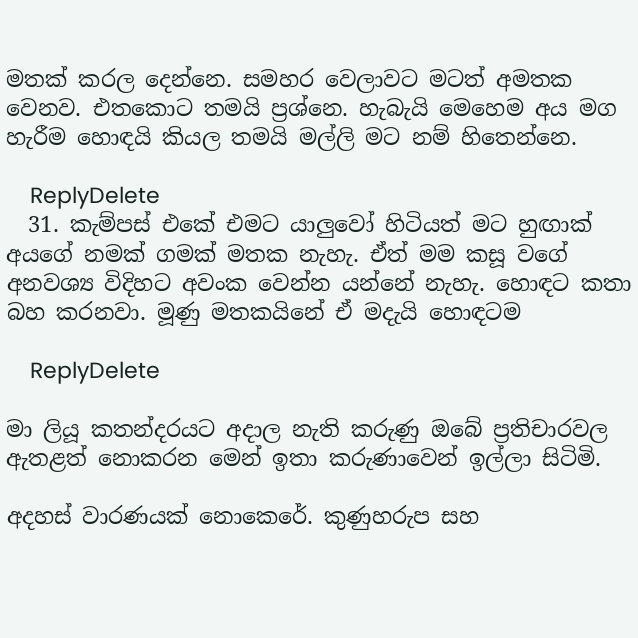මතක් කරල දෙන්නෙ. සමහර වෙලාවට මටත් අමතක වෙනව. එතකොට තමයි ප්‍රශ්නෙ. හැබැයි මෙහෙම අය මග හැරීම හොඳයි කියල තමයි මල්ලි මට නම් හිතෙන්නෙ.

    ReplyDelete
  31. කැම්පස් එකේ එමට යාලුවෝ හිටියත් මට හුඟාක් අයගේ නමක් ගමක් මතක නැහැ. ඒත් මම කසූ වගේ අනවශ්‍ය විදිහට අවංක වෙන්න යන්නේ නැහැ. හොඳට කතා බහ කරනවා. මූණු මතකයිනේ ඒ මදැයි හොඳටම

    ReplyDelete

මා ලියූ කතන්දරයට අදාල නැති කරුණු ඔබේ ප්‍රතිචාරවල ඇතළත් නොකරන මෙන් ඉතා කරුණාවෙන් ඉල්ලා සිටිමි.

අදහස් වාරණයක් නොකෙරේ. කුණුහරුප සහ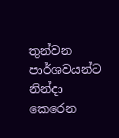තුන්වන පාර්ශවයන්ට නින්දා කෙරෙන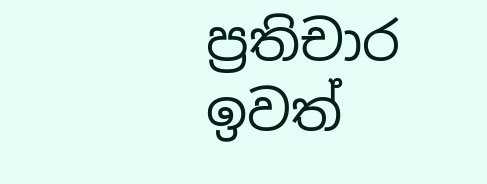ප්‍රතිචාර ඉවත්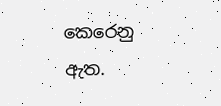කෙරෙනු ඇත.